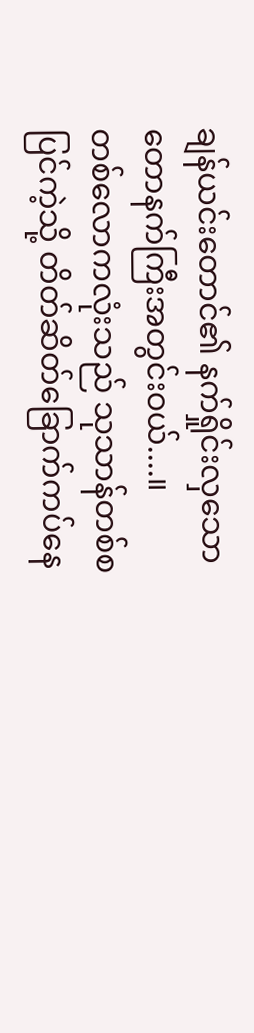ချန်ယင်းတောင်၏ နက်ရှိုင်းလှသော တောနက်ကြီးအတွင်းဝယ်....။
တစ်လောကလုံးသည် သုသာန်တစ်စပြင်ကဲ့သို့ တိတ်ဆိတ်ခြောက်ကပ်နေ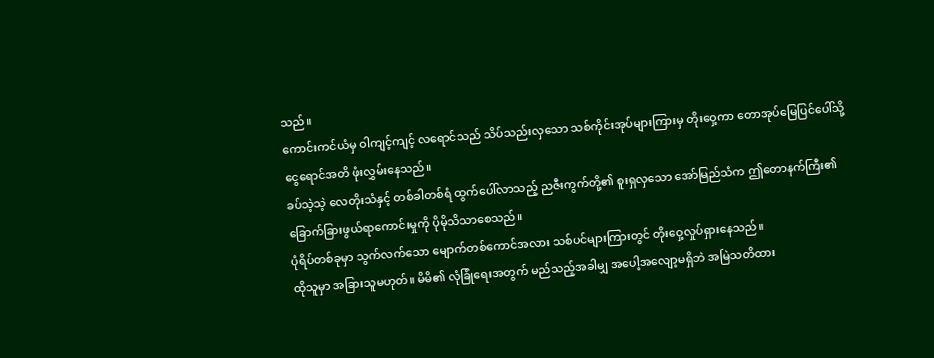သည်။
ကောင်းကင်ယံမှ ဝါကျင့်ကျင့် လရောင်သည် သိပ်သည်းလှသော သစ်ကိုင်းအုပ်များကြားမှ တိုးဝှေ့ကာ တောအုပ်မြေပြင်ပေါ်သို့ ငွေရောင်အတိ ဖုံးလွှမ်းနေသည်။
ခပ်သဲ့သဲ့ လေတိုးသံနှင့် တစ်ခါတစ်ရံ ထွက်ပေါ်လာသည့် ညဇီးကွက်တို့၏ စူးရှလှသော အော်မြည်သံက ဤတောနက်ကြီး၏ ခြောက်ခြားဖွယ်ရာကောင်းမှုကို ပိုမိုသိသာစေသည်။
ပုံရိပ်တစ်ခုမှာ သွက်လက်သော မျောက်တစ်ကောင်အလား သစ်ပင်များကြားတွင် တိုးဝှေ့လှုပ်ရှားနေသည်။
ထိုသူမှာ အခြားသူမဟုတ်။ မိမိ၏ လုံခြုံရေးအတွက် မည်သည့်အခါမျှ အပေါ့အလျော့မရှိဘဲ အမြဲသတိထား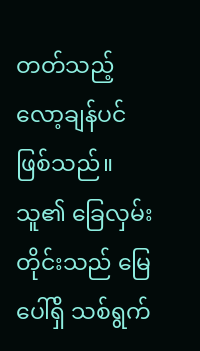တတ်သည့် လော့ချန်ပင် ဖြစ်သည်။
သူ၏ ခြေလှမ်းတိုင်းသည် မြေပေါ်ရှိ သစ်ရွက်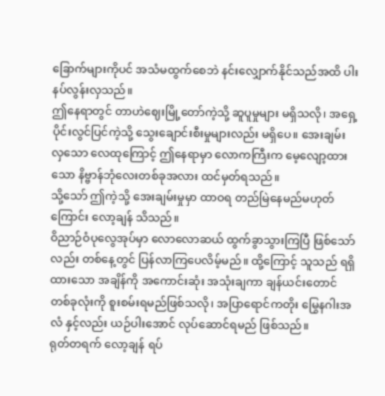ခြောက်များကိုပင် အသံမထွက်စေဘဲ နင်းလျှောက်နိုင်သည်အထိ ပါးနပ်လွန်းလှသည်။
ဤနေရာတွင် တာဟဲဈေးမြို့တော်ကဲ့သို့ ဆူပူမှုများ မရှိသလို၊ အရှေ့ပိုင်းလွင်ပြင်ကဲ့သို့ သွေးချောင်းစီးမှုများလည်း မရှိပေ။ အေးချမ်းလှသော လေထုကြောင့် ဤနေရာမှာ လောကကြီးက မေ့လျော့ထားသော နိဗ္ဗာန်ဘုံလေးတစ်ခုအလား ထင်မှတ်ရသည်။
သို့သော် ဤကဲ့သို့ အေးချမ်းမှုမှာ ထာဝရ တည်မြဲနေမည်မဟုတ်ကြောင်း လော့ချန် သိသည်။
ဝိညာဉ်ဝံပုလွေအုပ်မှာ လောလောဆယ် ထွက်ခွာသွားကြပြီ ဖြစ်သော်လည်း တစ်နေ့တွင် ပြန်လာကြပေလိမ့်မည်။ ထို့ကြောင့် သူသည် ရရှိထားသော အချိန်ကို အကောင်းဆုံး အသုံးချကာ ချန်ယင်းတောင် တစ်ခုလုံးကို စူးစမ်းရမည်ဖြစ်သလို၊ အပြာရောင်ကတိုး မြွေနဂါးအလံ နှင့်လည်း ယဉ်ပါးအောင် လုပ်ဆောင်ရမည် ဖြစ်သည်။
ရုတ်တရက် လော့ချန် ရပ်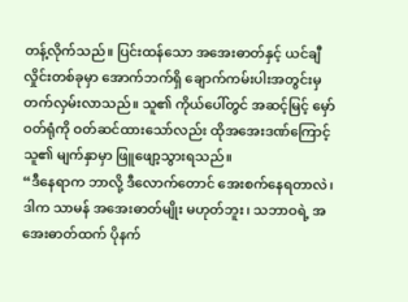တန့်လိုက်သည်။ ပြင်းထန်သော အအေးဓာတ်နှင့် ယင်ချီ လှိုင်းတစ်ခုမှာ အောက်ဘက်ရှိ ချောက်ကမ်းပါးအတွင်းမှ တက်လှမ်းလာသည်။ သူ၏ ကိုယ်ပေါ်တွင် အဆင့်မြင့် မှော်ဝတ်ရုံကို ဝတ်ဆင်ထားသော်လည်း ထိုအအေးဒဏ်ကြောင့် သူ၏ မျက်နှာမှာ ဖြူဖျော့သွားရသည်။
“ဒီနေရာက ဘာလို့ ဒီလောက်တောင် အေးစက်နေရတာလဲ၊ ဒါက သာမန် အအေးဓာတ်မျိုး မဟုတ်ဘူး၊ သဘာဝရဲ့ အအေးဓာတ်ထက် ပိုနက်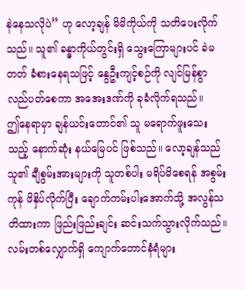နဲနေသလိုပဲ” ဟု လော့ချန် မိမိကိုယ်ကို သတိပေးလိုက်သည်။ သူ၏ ခန္ဓာကိုယ်တွင်းရှိ သွေးကြောများပင် ခဲမတတ် ခံစားနေရသဖြင့် နွေဦးကျင့်စဉ်ကို လျင်မြန်စွာ လည်ပတ်စေကာ အအေးဒဏ်ကို ခုခံလိုက်ရသည်။
ဤနေရာမှာ ချန်ယင်းတောင်၏ သူ မရောက်ဖူးသေးသည့် နောက်ဆုံး နယ်မြေပင် ဖြစ်သည်။ လော့ချန်သည် သူ၏ ချီစွမ်းအားများကို သူတစ်ပါး မရိပ်မိစေရန် အစွမ်းကုန် ဖိနှိပ်လိုက်ပြီး ချောက်ကမ်းပါးအောက်သို့ အလွန်သတိထားကာ ဖြည်းဖြည်းချင်း ဆင်းသက်သွားလိုက်သည်။
လမ်းတစ်လျှောက်ရှိ ကျောက်တောင်နံရံများ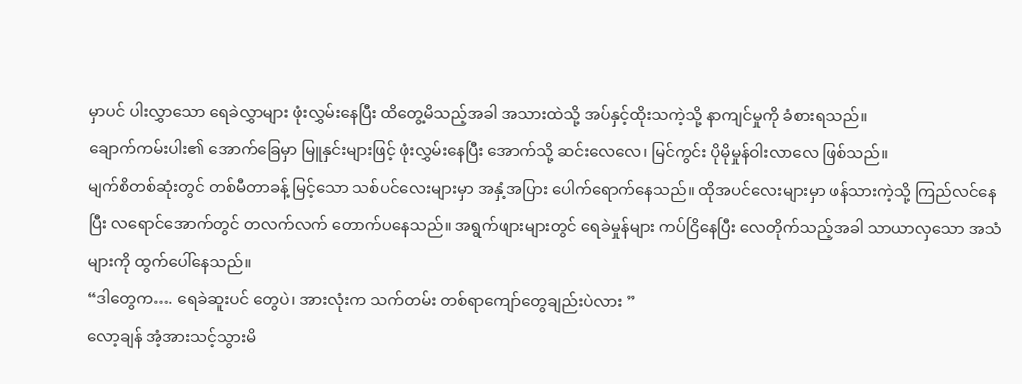မှာပင် ပါးလွှာသော ရေခဲလွှာများ ဖုံးလွှမ်းနေပြီး ထိတွေ့မိသည့်အခါ အသားထဲသို့ အပ်နှင့်ထိုးသကဲ့သို့ နာကျင်မှုကို ခံစားရသည်။
ချောက်ကမ်းပါး၏ အောက်ခြေမှာ မြူနှင်းများဖြင့် ဖုံးလွှမ်းနေပြီး အောက်သို့ ဆင်းလေလေ၊ မြင်ကွင်း ပိုမိုမှုန်ဝါးလာလေ ဖြစ်သည်။
မျက်စိတစ်ဆုံးတွင် တစ်မီတာခန့် မြင့်သော သစ်ပင်လေးများမှာ အနှံ့အပြား ပေါက်ရောက်နေသည်။ ထိုအပင်လေးများမှာ ဖန်သားကဲ့သို့ ကြည်လင်နေပြီး လရောင်အောက်တွင် တလက်လက် တောက်ပနေသည်။ အရွက်ဖျားများတွင် ရေခဲမှုန်များ ကပ်ငြိနေပြီး လေတိုက်သည့်အခါ သာယာလှသော အသံများကို ထွက်ပေါ်နေသည်။
“ဒါတွေက…. ရေခဲဆူးပင် တွေပဲ၊ အားလုံးက သက်တမ်း တစ်ရာကျော်တွေချည်းပဲလား ”
လော့ချန် အံ့အားသင့်သွားမိ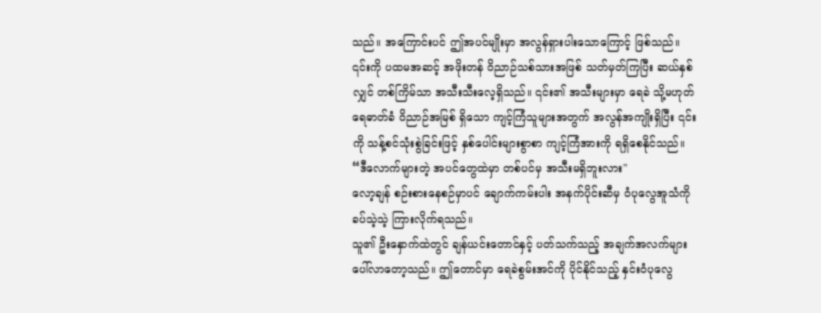သည်။ အကြောင်းပင် ဤအပင်မျိုးမှာ အလွန်ရှားပါးသောကြောင့် ဖြစ်သည်။
၎င်းကို ပထမအဆင့် အဖိုးတန် ဝိညာဉ်သစ်သားအဖြစ် သတ်မှတ်ကြပြီး ဆယ်နှစ်လျှင် တစ်ကြိမ်သာ အသီးသီးလေ့ရှိသည်။ ၎င်း၏ အသီးများမှာ ရေခဲ သို့မဟုတ် ရေဓာတ်ခံ ဝိညာဉ်အမြစ် ရှိသော ကျင့်ကြံသူများအတွက် အလွန်အကျိုးရှိပြီး ၎င်းကို သန့်စင်သုံးစွဲခြင်းဖြင့် နှစ်ပေါင်းများစွာစာ ကျင့်ကြံအားကို ရရှိစေနိုင်သည်။
“ဒီလောက်များတဲ့ အပင်တွေထဲမှာ တစ်ပင်မှ အသီးမရှိဘူးလား"
လော့ချန် စဉ်းစားနေစဉ်မှာပင် ချောက်ကမ်းပါး အနက်ပိုင်းဆီမှ ဝံပုလွေအူသံကို ခပ်သဲ့သဲ့ ကြားလိုက်ရသည်။
သူ၏ ဦးနှောက်ထဲတွင် ချန်ယင်းတောင်နှင့် ပတ်သက်သည့် အချက်အလက်များ ပေါ်လာတော့သည်။ ဤတောင်မှာ ရေခဲစွမ်းအင်ကို ပိုင်နိုင်သည့် နှင်းဝံပုလွေ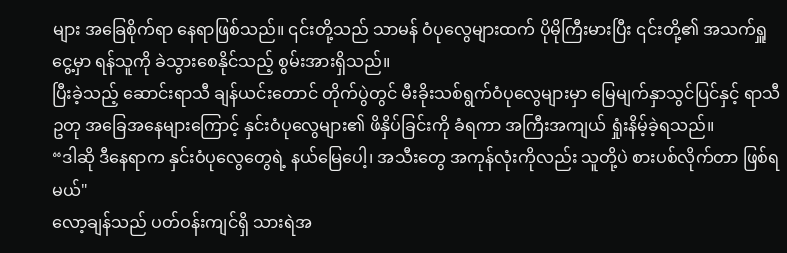များ အခြေစိုက်ရာ နေရာဖြစ်သည်။ ၎င်းတို့သည် သာမန် ဝံပုလွေများထက် ပိုမိုကြီးမားပြီး ၎င်းတို့၏ အသက်ရှူငွေ့မှာ ရန်သူကို ခဲသွားစေနိုင်သည့် စွမ်းအားရှိသည်။
ပြီးခဲ့သည့် ဆောင်းရာသီ ချန်ယင်းတောင် တိုက်ပွဲတွင် မီးခိုးသစ်ရွက်ဝံပုလွေများမှာ မြေမျက်နှာသွင်ပြင်နှင့် ရာသီဥတု အခြေအနေများကြောင့် နှင်းဝံပုလွေများ၏ ဖိနှိပ်ခြင်းကို ခံရကာ အကြီးအကျယ် ရှုံးနိမ့်ခဲ့ရသည်။
“ဒါဆို ဒီနေရာက နှင်းဝံပုလွေတွေရဲ့ နယ်မြေပေါ့၊ အသီးတွေ အကုန်လုံးကိုလည်း သူတို့ပဲ စားပစ်လိုက်တာ ဖြစ်ရမယ်"
လော့ချန်သည် ပတ်ဝန်းကျင်ရှိ သားရဲအ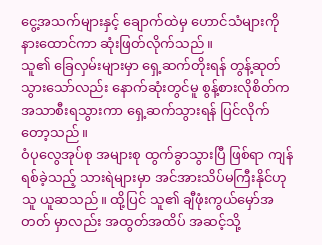ငွေ့အသက်များနှင့် ချောက်ထဲမှ ဟောင်သံများကို နားထောင်ကာ ဆုံးဖြတ်လိုက်သည်။
သူ၏ ခြေလှမ်းများမှာ ရှေ့ဆက်တိုးရန် တွန့်ဆုတ်သွားသော်လည်း နောက်ဆုံးတွင်မူ စွန့်စားလိုစိတ်က အသာစီးရသွားကာ ရှေ့ဆက်သွားရန် ပြင်လိုက်တော့သည်။
ဝံပုလွေအုပ်စု အများစု ထွက်ခွာသွားပြီ ဖြစ်ရာ ကျန်ရစ်ခဲ့သည့် သားရဲများမှာ အင်အားသိပ်မကြီးနိုင်ဟု သူ ယူဆသည်။ ထို့ပြင် သူ၏ ချီဖုံးကွယ်မှော်အတတ် မှာလည်း အထွတ်အထိပ် အဆင့်သို့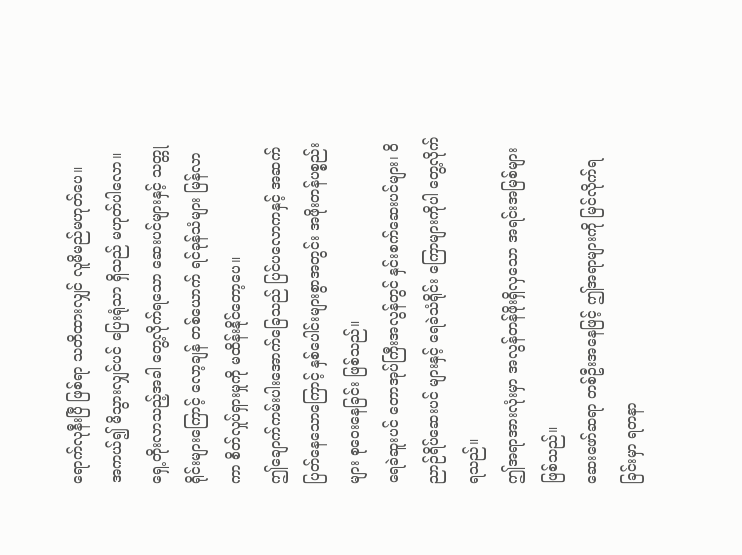ရောက်လုနီးပြီ ဖြစ်ရာ သတိထားလျှင် လူမိမည်မဟုတ်ပေ။
အကယ်၍ မိသွားလျှင်ပင် ပြေးရုံသာ ရှိသည် မဟုတ်ပါလော။
ရှေ့တိုးလာသည့်အခါ တွေ့လိုက်ရသော ဆေးပင်များနှင့် သတ္တုရိုင်းများကြောင့် လော့ချန် တစ်ယောက် ရင်ခုန်သံများ မြန်လာကာ စိတ်လှုပ်ရှားမှုကို မထိန်းနိုင်တော့ပေ။
ဤချောက်ကမ်းပါးအောက်ခြေသည် ပြင်ပလောကနှင့် အဆက်ပြတ်နေသောကြောင့် နှစ်ပေါင်းများစွာအတွင်း အဖိုးတန်ပစ္စည်းများ စုဝေးနေခြင်း ဖြစ်သည်။
ရေခဲဆူးပင် တောအုပ်ကြီးအလွန်တွင် နှင်းစက်ဆေးပင်များ၊ ဝိညာဉ်ရိပ်ဆေးပင် များနှင့် ရေခဲသံရိုင်း ကြောများကိုပါ တွေ့လိုက်ရသည်။
ဤအရာအားလုံးမှာ အလွန်တန်ဖိုးရှိလှသော အရင်းအမြစ်များ ဖြစ်သည်။
ဆေးဖော်ဆရာ တစ်ဦးအနေဖြင့် ဤအရာများကို မြင်လိုက်ရခြင်းမှာ ရတနာ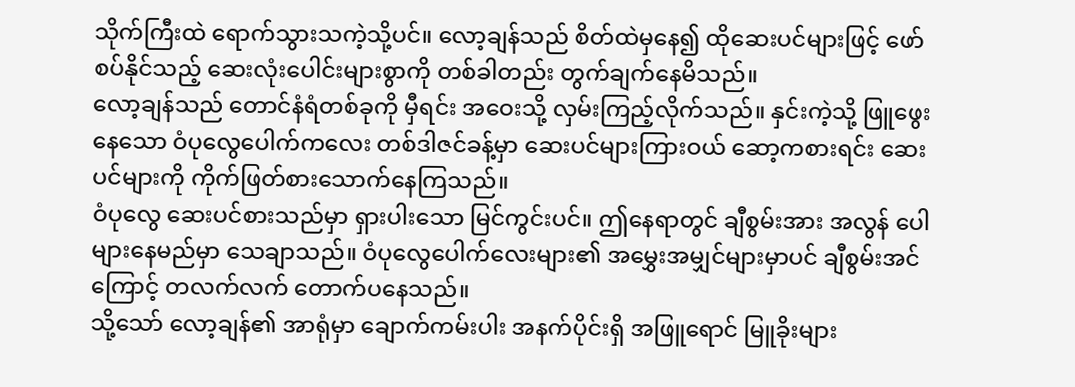သိုက်ကြီးထဲ ရောက်သွားသကဲ့သို့ပင်။ လော့ချန်သည် စိတ်ထဲမှနေ၍ ထိုဆေးပင်များဖြင့် ဖော်စပ်နိုင်သည့် ဆေးလုံးပေါင်းများစွာကို တစ်ခါတည်း တွက်ချက်နေမိသည်။
လော့ချန်သည် တောင်နံရံတစ်ခုကို မှီရင်း အဝေးသို့ လှမ်းကြည့်လိုက်သည်။ နှင်းကဲ့သို့ ဖြူဖွေးနေသော ဝံပုလွေပေါက်ကလေး တစ်ဒါဇင်ခန့်မှာ ဆေးပင်များကြားဝယ် ဆော့ကစားရင်း ဆေးပင်များကို ကိုက်ဖြတ်စားသောက်နေကြသည်။
ဝံပုလွေ ဆေးပင်စားသည်မှာ ရှားပါးသော မြင်ကွင်းပင်။ ဤနေရာတွင် ချီစွမ်းအား အလွန် ပေါများနေမည်မှာ သေချာသည်။ ဝံပုလွေပေါက်လေးများ၏ အမွှေးအမျှင်များမှာပင် ချီစွမ်းအင်ကြောင့် တလက်လက် တောက်ပနေသည်။
သို့သော် လော့ချန်၏ အာရုံမှာ ချောက်ကမ်းပါး အနက်ပိုင်းရှိ အဖြူရောင် မြူခိုးများ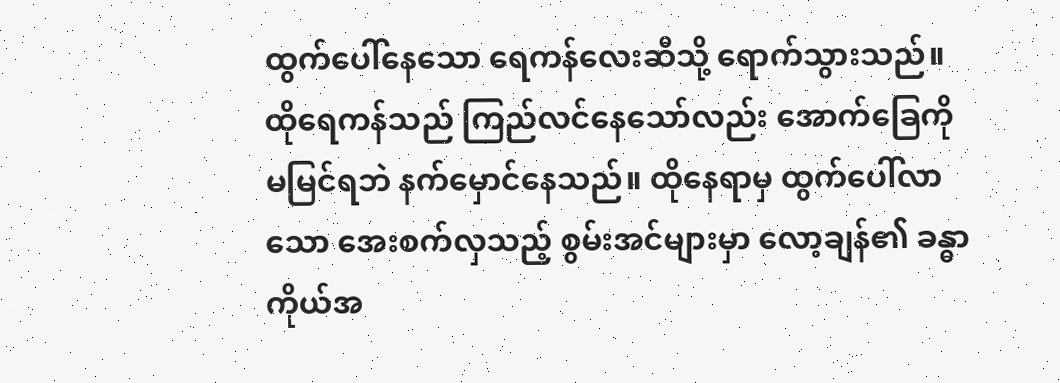ထွက်ပေါ်နေသော ရေကန်လေးဆီသို့ ရောက်သွားသည်။ ထိုရေကန်သည် ကြည်လင်နေသော်လည်း အောက်ခြေကို မမြင်ရဘဲ နက်မှောင်နေသည်။ ထိုနေရာမှ ထွက်ပေါ်လာသော အေးစက်လှသည့် စွမ်းအင်များမှာ လော့ချန်၏ ခန္ဓာကိုယ်အ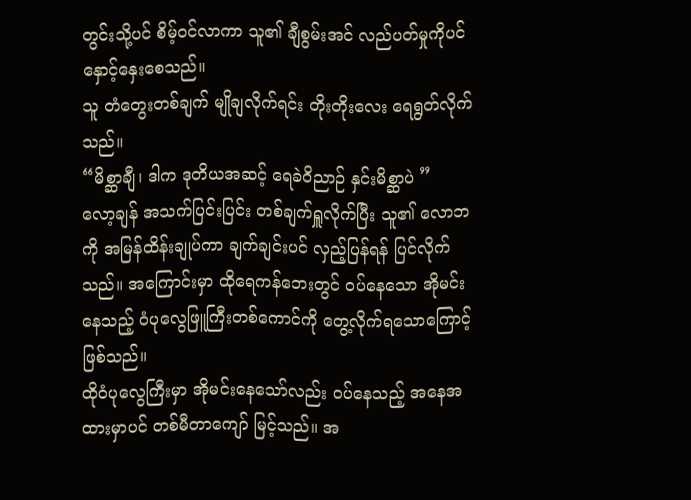တွင်းသို့ပင် စိမ့်ဝင်လာကာ သူ၏ ချီစွမ်းအင် လည်ပတ်မှုကိုပင် နှောင့်နှေးစေသည်။
သူ တံတွေးတစ်ချက် မျိုချလိုက်ရင်း တိုးတိုးလေး ရေရွတ်လိုက်သည်။
“မိစ္ဆာချီ၊ ဒါက ဒုတိယအဆင့် ရေခဲဝိညာဉ် နှင်းမိစ္ဆာပဲ ”
လော့ချန် အသက်ပြင်းပြင်း တစ်ချက်ရှူလိုက်ပြီး သူ၏ လောဘကို အမြန်ထိန်းချုပ်ကာ ချက်ချင်းပင် လှည့်ပြန်ရန် ပြင်လိုက်သည်။ အကြောင်းမှာ ထိုရေကန်ဘေးတွင် ဝပ်နေသော အိုမင်းနေသည့် ဝံပုလွေဖြူကြီးတစ်ကောင်ကို တွေ့လိုက်ရသောကြောင့် ဖြစ်သည်။
ထိုဝံပုလွေကြီးမှာ အိုမင်းနေသော်လည်း ဝပ်နေသည့် အနေအထားမှာပင် တစ်မီတာကျော် မြင့်သည်။ အ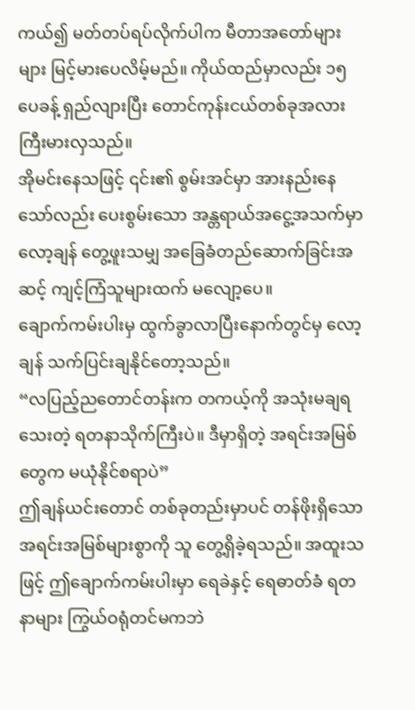ကယ်၍ မတ်တပ်ရပ်လိုက်ပါက မီတာအတော်များများ မြင့်မားပေလိမ့်မည်။ ကိုယ်ထည်မှာလည်း ၁၅ ပေခန့် ရှည်လျားပြီး တောင်ကုန်းငယ်တစ်ခုအလား ကြီးမားလှသည်။
အိုမင်းနေသဖြင့် ၎င်း၏ စွမ်းအင်မှာ အားနည်းနေသော်လည်း ပေးစွမ်းသော အန္တရာယ်အငွေ့အသက်မှာ လော့ချန် တွေ့ဖူးသမျှ အခြေခံတည်ဆောက်ခြင်းအဆင့် ကျင့်ကြံသူများထက် မလျော့ပေ။
ချောက်ကမ်းပါးမှ ထွက်ခွာလာပြီးနောက်တွင်မှ လော့ချန် သက်ပြင်းချနိုင်တော့သည်။
“လပြည့်ညတောင်တန်းက တကယ့်ကို အသုံးမချရသေးတဲ့ ရတနာသိုက်ကြီးပဲ။ ဒီမှာရှိတဲ့ အရင်းအမြစ်တွေက မယုံနိုင်စရာပဲ”
ဤချန်ယင်းတောင် တစ်ခုတည်းမှာပင် တန်ဖိုးရှိသော အရင်းအမြစ်များစွာကို သူ တွေ့ရှိခဲ့ရသည်။ အထူးသဖြင့် ဤချောက်ကမ်းပါးမှာ ရေခဲနှင့် ရေဓာတ်ခံ ရတနာများ ကြွယ်ဝရုံတင်မကဘဲ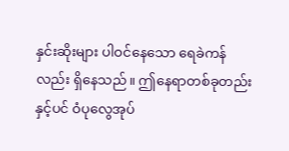နှင်းဆိုးများ ပါဝင်နေသော ရေခဲကန်လည်း ရှိနေသည်။ ဤနေရာတစ်ခုတည်းနှင့်ပင် ဝံပုလွေအုပ်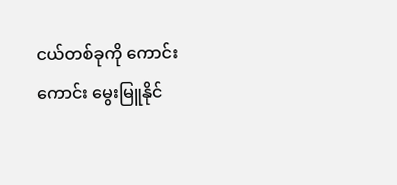ငယ်တစ်ခုကို ကောင်းကောင်း မွေးမြူနိုင်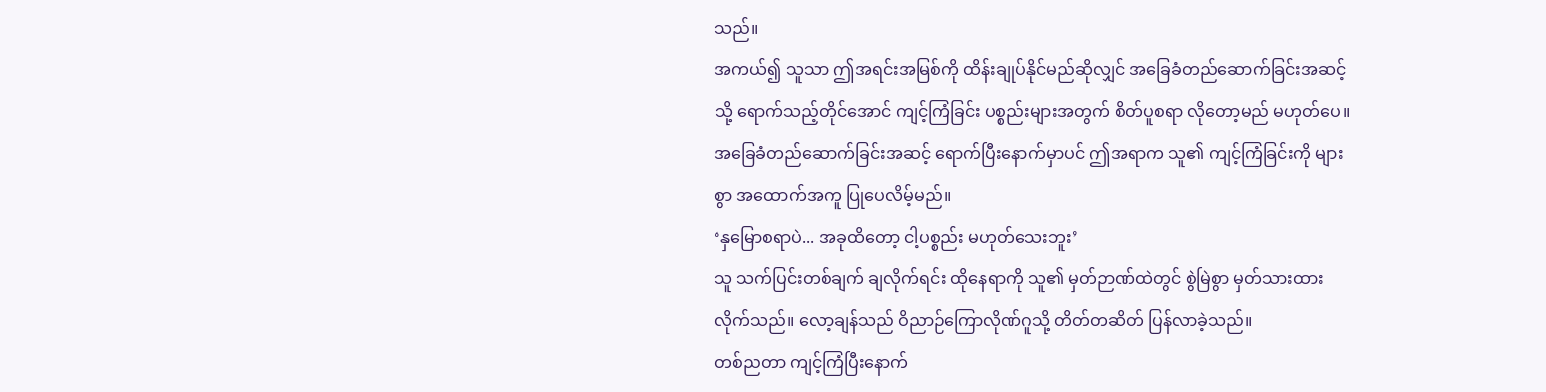သည်။
အကယ်၍ သူသာ ဤအရင်းအမြစ်ကို ထိန်းချုပ်နိုင်မည်ဆိုလျှင် အခြေခံတည်ဆောက်ခြင်းအဆင့်သို့ ရောက်သည့်တိုင်အောင် ကျင့်ကြံခြင်း ပစ္စည်းများအတွက် စိတ်ပူစရာ လိုတော့မည် မဟုတ်ပေ။ အခြေခံတည်ဆောက်ခြင်းအဆင့် ရောက်ပြီးနောက်မှာပင် ဤအရာက သူ၏ ကျင့်ကြံခြင်းကို များစွာ အထောက်အကူ ပြုပေလိမ့်မည်။
‘နှမြောစရာပဲ... အခုထိတော့ ငါ့ပစ္စည်း မဟုတ်သေးဘူး’
သူ သက်ပြင်းတစ်ချက် ချလိုက်ရင်း ထိုနေရာကို သူ၏ မှတ်ဉာဏ်ထဲတွင် စွဲမြဲစွာ မှတ်သားထားလိုက်သည်။ လော့ချန်သည် ဝိညာဉ်ကြောလိုဏ်ဂူသို့ တိတ်တဆိတ် ပြန်လာခဲ့သည်။
တစ်ညတာ ကျင့်ကြံပြီးနောက်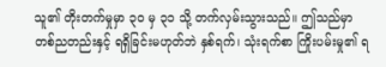သူ၏ တိုးတက်မှုမှာ ၃၀ မှ ၃၁ သို့ တက်လှမ်းသွားသည်။ ဤသည်မှာ တစ်ညတည်းနှင့် ရရှိခြင်းမဟုတ်ဘဲ နှစ်ရက်၊ သုံးရက်စာ ကြိုးပမ်းမှု၏ ရ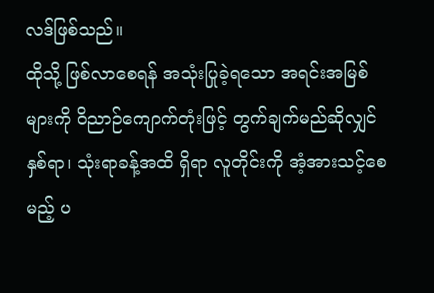လဒ်ဖြစ်သည်။
ထိုသို့ ဖြစ်လာစေရန် အသုံးပြုခဲ့ရသော အရင်းအမြစ်များကို ဝိညာဉ်ကျောက်တုံးဖြင့် တွက်ချက်မည်ဆိုလျှင် နှစ်ရာ၊ သုံးရာခန့်အထိ ရှိရာ လူတိုင်းကို အံ့အားသင့်စေမည့် ပ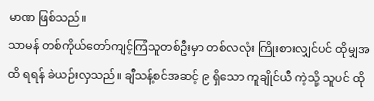မာဏ ဖြစ်သည်။
သာမန် တစ်ကိုယ်တော်ကျင့်ကြံသူတစ်ဦးမှာ တစ်လလုံး ကြိုးစားလျှင်ပင် ထိုမျှအထိ ရရန် ခဲယဉ်းလှသည်။ ချီသန့်စင်အဆင့် ၉ ရှိသော ကူချိုင်ယီ ကဲ့သို့ သူပင် ထို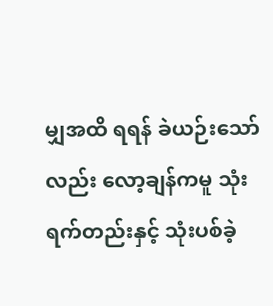မျှအထိ ရရန် ခဲယဉ်းသော်လည်း လော့ချန်ကမူ သုံးရက်တည်းနှင့် သုံးပစ်ခဲ့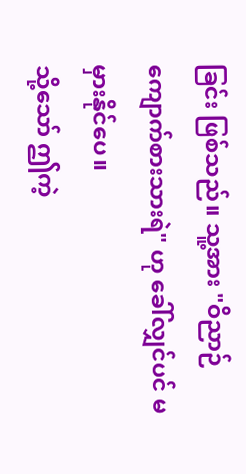ခြင်း ဖြစ်သည်။ သူ့အား "ဝိညာဉ်ကျောက်စားသားရဲ" ဟု ခေါ်လျှင်ပင် မမှားနိုင်ပေ။
သို့သော် ဤကဲ့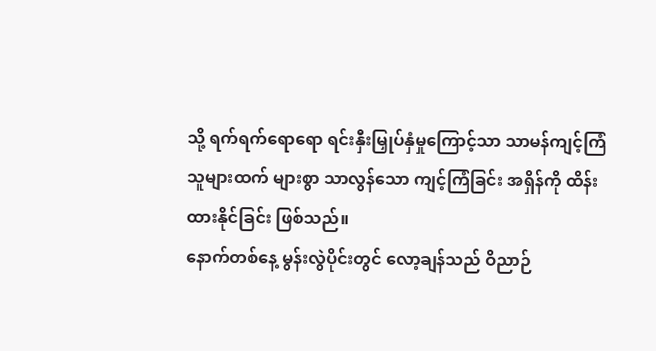သို့ ရက်ရက်ရောရော ရင်းနှီးမြှုပ်နှံမှုကြောင့်သာ သာမန်ကျင့်ကြံသူများထက် များစွာ သာလွန်သော ကျင့်ကြံခြင်း အရှိန်ကို ထိန်းထားနိုင်ခြင်း ဖြစ်သည်။
နောက်တစ်နေ့ မွန်းလွဲပိုင်းတွင် လော့ချန်သည် ဝိညာဉ်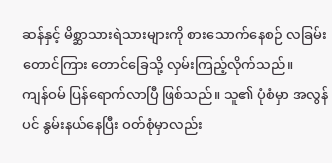ဆန်နှင့် မိစ္ဆာသားရဲသားများကို စားသောက်နေစဉ် လခြမ်းတောင်ကြား တောင်ခြေသို့ လှမ်းကြည့်လိုက်သည်။
ကျန်ဝမ် ပြန်ရောက်လာပြီ ဖြစ်သည်။ သူ၏ ပုံစံမှာ အလွန်ပင် နွမ်းနယ်နေပြီး ဝတ်စုံမှာလည်း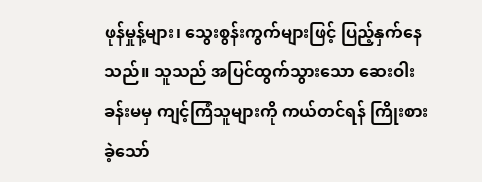ဖုန်မှုန့်များ၊ သွေးစွန်းကွက်များဖြင့် ပြည့်နှက်နေသည်။ သူသည် အပြင်ထွက်သွားသော ဆေးဝါးခန်းမမှ ကျင့်ကြံသူများကို ကယ်တင်ရန် ကြိုးစားခဲ့သော်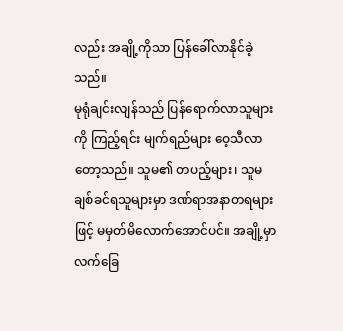လည်း အချို့ကိုသာ ပြန်ခေါ်လာနိုင်ခဲ့သည်။
မုရုံချင်းလျန်သည် ပြန်ရောက်လာသူများကို ကြည့်ရင်း မျက်ရည်များ ဝေ့သီလာတော့သည်။ သူမ၏ တပည့်များ၊ သူမ ချစ်ခင်ရသူများမှာ ဒဏ်ရာအနာတရများဖြင့် မမှတ်မိလောက်အောင်ပင်။ အချို့မှာ လက်ခြေ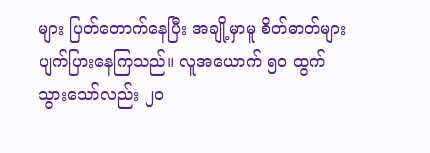များ ပြတ်တောက်နေပြီး အချို့မှာမူ စိတ်ဓာတ်များ ပျက်ပြားနေကြသည်။ လူအယောက် ၅၀ ထွက်သွားသော်လည်း ၂၀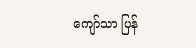ကျော်သာ ပြန်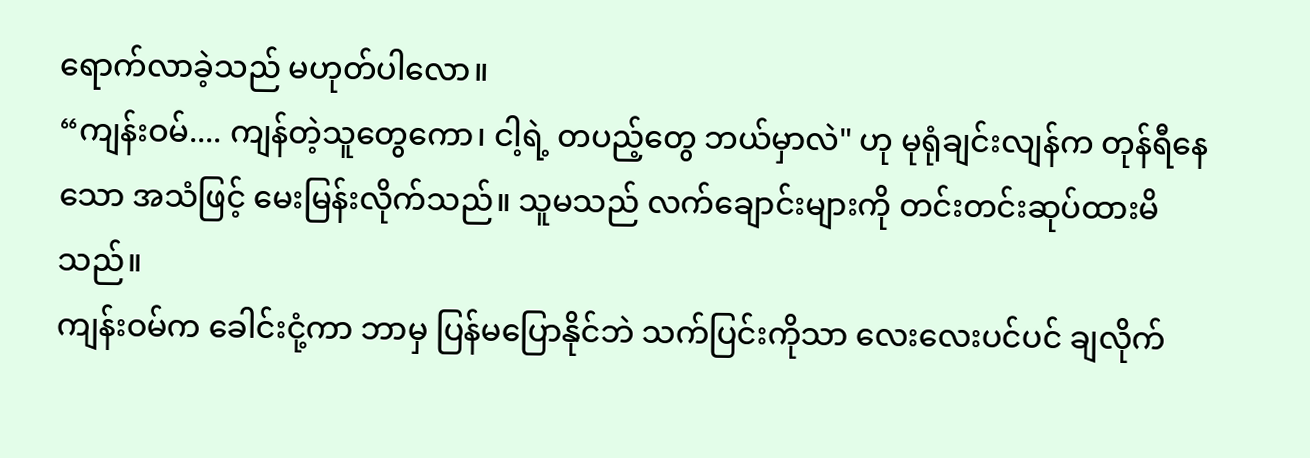ရောက်လာခဲ့သည် မဟုတ်ပါလော။
“ကျန်းဝမ်.... ကျန်တဲ့သူတွေကော၊ ငါ့ရဲ့ တပည့်တွေ ဘယ်မှာလဲ" ဟု မုရုံချင်းလျန်က တုန်ရီနေသော အသံဖြင့် မေးမြန်းလိုက်သည်။ သူမသည် လက်ချောင်းများကို တင်းတင်းဆုပ်ထားမိသည်။
ကျန်းဝမ်က ခေါင်းငုံ့ကာ ဘာမှ ပြန်မပြောနိုင်ဘဲ သက်ပြင်းကိုသာ လေးလေးပင်ပင် ချလိုက်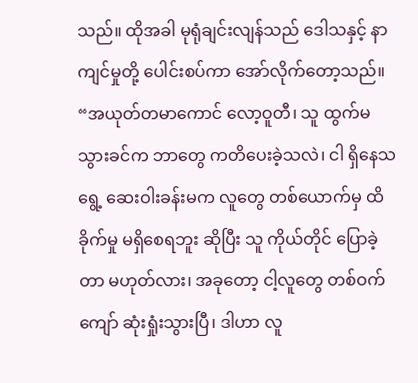သည်။ ထိုအခါ မုရုံချင်းလျန်သည် ဒေါသနှင့် နာကျင်မှုတို့ ပေါင်းစပ်ကာ အော်လိုက်တော့သည်။
“အယုတ်တမာကောင် လော့ဝူတီ၊ သူ ထွက်မသွားခင်က ဘာတွေ ကတိပေးခဲ့သလဲ၊ ငါ ရှိနေသရွေ့ ဆေးဝါးခန်းမက လူတွေ တစ်ယောက်မှ ထိခိုက်မှု မရှိစေရဘူး ဆိုပြီး သူ ကိုယ်တိုင် ပြောခဲ့တာ မဟုတ်လား၊ အခုတော့ ငါ့လူတွေ တစ်ဝက်ကျော် ဆုံးရှုံးသွားပြီ၊ ဒါဟာ လူ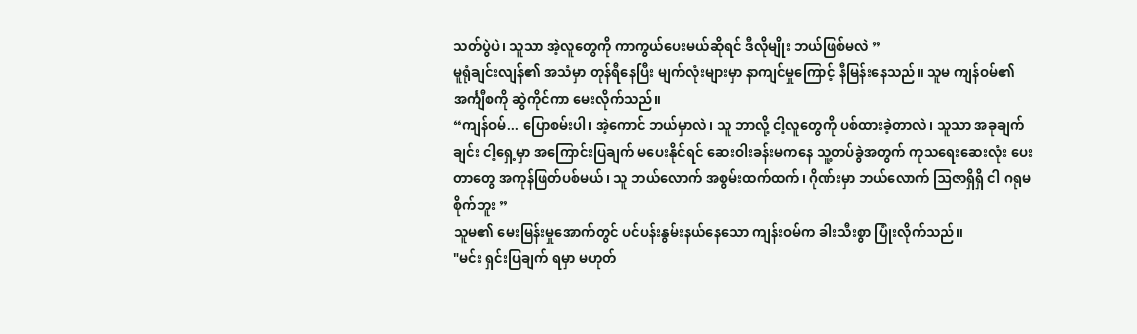သတ်ပွဲပဲ၊ သူသာ အဲ့လူတွေကို ကာကွယ်ပေးမယ်ဆိုရင် ဒီလိုမျိုး ဘယ်ဖြစ်မလဲ ”
မူရုံချင်းလျန်၏ အသံမှာ တုန်ရီနေပြီး မျက်လုံးများမှာ နာကျင်မှုကြောင့် နီမြန်းနေသည်။ သူမ ကျန်ဝမ်၏ အင်္ကျီစကို ဆွဲကိုင်ကာ မေးလိုက်သည်။
“ကျန်ဝမ်... ပြောစမ်းပါ၊ အဲ့ကောင် ဘယ်မှာလဲ၊ သူ ဘာလို့ ငါ့လူတွေကို ပစ်ထားခဲ့တာလဲ၊ သူသာ အခုချက်ချင်း ငါ့ရှေ့မှာ အကြောင်းပြချက် မပေးနိုင်ရင် ဆေးဝါးခန်းမကနေ သူ့တပ်ခွဲအတွက် ကုသရေးဆေးလုံး ပေးတာတွေ အကုန်ဖြတ်ပစ်မယ်၊ သူ ဘယ်လောက် အစွမ်းထက်ထက်၊ ဂိုဏ်းမှာ ဘယ်လောက် ဩဇာရှိရှိ ငါ ဂရုမစိုက်ဘူး ”
သူမ၏ မေးမြန်းမှုအောက်တွင် ပင်ပန်းနွမ်းနယ်နေသော ကျန်းဝမ်က ခါးသီးစွာ ပြုံးလိုက်သည်။
"မင်း ရှင်းပြချက် ရမှာ မဟုတ်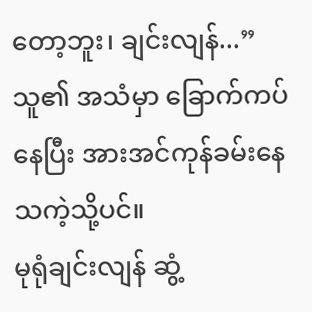တော့ဘူး၊ ချင်းလျန်...”
သူ၏ အသံမှာ ခြောက်ကပ်နေပြီး အားအင်ကုန်ခမ်းနေသကဲ့သို့ပင်။
မုရုံချင်းလျန် ဆွံ့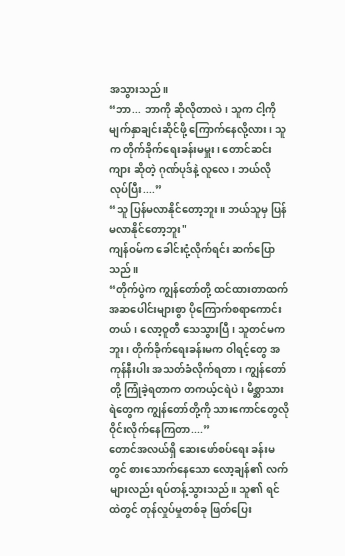အသွားသည်။
“ဘာ... ဘာကို ဆိုလိုတာလဲ၊ သူက ငါ့ကို မျက်နှာချင်းဆိုင်ဖို့ ကြောက်နေလို့လား၊ သူက တိုက်ခိုက်ရေးခန်းမမှူး၊ တောင်ဆင်းကျား ဆိုတဲ့ ဂုဏ်ပုဒ်နဲ့ လူလေ၊ ဘယ်လိုလုပ်ပြီး....”
“သူ ပြန်မလာနိုင်တော့ဘူး။ ဘယ်သူမှ ပြန်မလာနိုင်တော့ဘူး"
ကျန်ဝမ်က ခေါင်းငုံ့လိုက်ရင်း ဆက်ပြောသည်။
“တိုက်ပွဲက ကျွန်တော်တို့ ထင်ထားတာထက် အဆပေါင်းများစွာ ပိုကြောက်စရာကောင်းတယ်၊ လော့ဝူတီ သေသွားပြီ၊ သူတင်မကဘူး၊ တိုက်ခိုက်ရေးခန်းမက ဝါရင့်တွေ အကုန်နီးပါး အသတ်ခံလိုက်ရတာ၊ ကျွန်တော်တို့ ကြုံခဲ့ရတာက တကယ့်ငရဲပဲ၊ မိစ္ဆာသားရဲတွေက ကျွန်တော်တို့ကို သားကောင်တွေလို ဝိုင်းလိုက်နေကြတာ....”
တောင်အလယ်ရှိ ဆေးဖော်စပ်ရေး ခန်းမတွင် စားသောက်နေသော လော့ချန်၏ လက်များလည်း ရပ်တန့်သွားသည်။ သူ၏ ရင်ထဲတွင် တုန်လှုပ်မှုတစ်ခု ဖြတ်ပြေး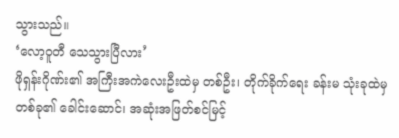သွားသည်။
‘လော့ဝူတီ သေသွားပြီလား’
ဖိုရှန်းဂိုဏ်း၏ အကြီးအကဲလေးဦးထဲမှ တစ်ဦး၊ တိုက်ခိုက်ရေး ခန်းမ သုံးခုထဲမှ တစ်ခု၏ ခေါင်းဆောင်၊ အဆုံးအဖြတ်စင်မြင့်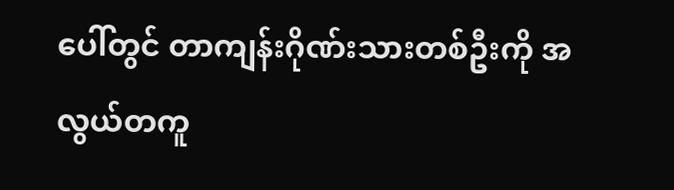ပေါ်တွင် တာကျန်းဂိုဏ်းသားတစ်ဦးကို အလွယ်တကူ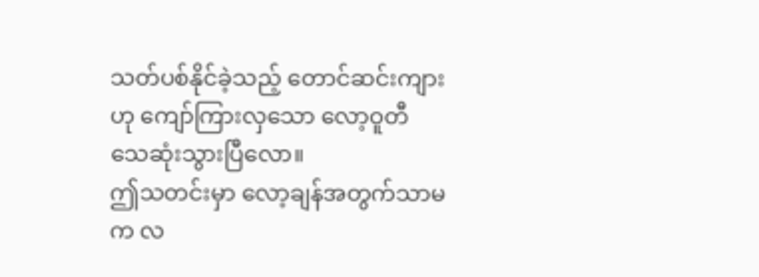သတ်ပစ်နိုင်ခဲ့သည့် တောင်ဆင်းကျားဟု ကျော်ကြားလှသော လော့ဝူတီ သေဆုံးသွားပြီလော။
ဤသတင်းမှာ လော့ချန်အတွက်သာမက လ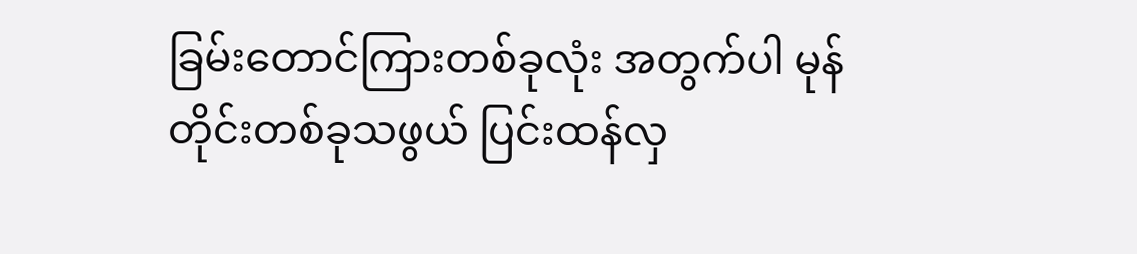ခြမ်းတောင်ကြားတစ်ခုလုံး အတွက်ပါ မုန်တိုင်းတစ်ခုသဖွယ် ပြင်းထန်လှ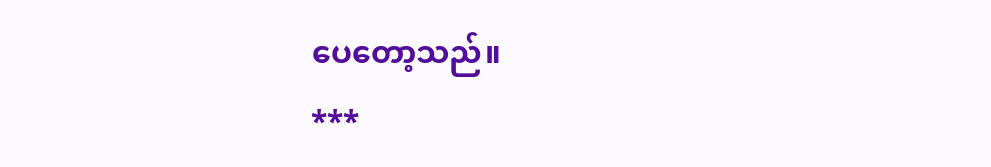ပေတော့သည်။
***